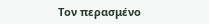Τον περασμένο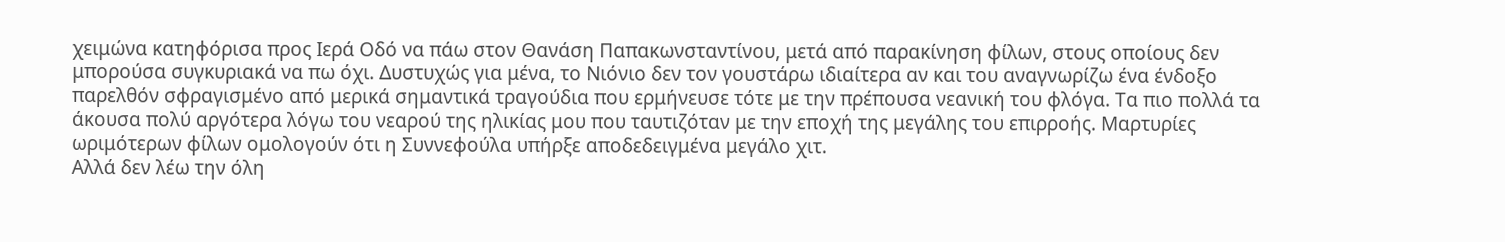χειμώνα κατηφόρισα προς Ιερά Οδό να πάω στον Θανάση Παπακωνσταντίνου, μετά από παρακίνηση φίλων, στους οποίους δεν μπορούσα συγκυριακά να πω όχι. Δυστυχώς για μένα, το Νιόνιο δεν τον γουστάρω ιδιαίτερα αν και του αναγνωρίζω ένα ένδοξο παρελθόν σφραγισμένο από μερικά σημαντικά τραγούδια που ερμήνευσε τότε με την πρέπουσα νεανική του φλόγα. Τα πιο πολλά τα άκουσα πολύ αργότερα λόγω του νεαρού της ηλικίας μου που ταυτιζόταν με την εποχή της μεγάλης του επιρροής. Μαρτυρίες ωριμότερων φίλων ομολογούν ότι η Συννεφούλα υπήρξε αποδεδειγμένα μεγάλο χιτ.
Αλλά δεν λέω την όλη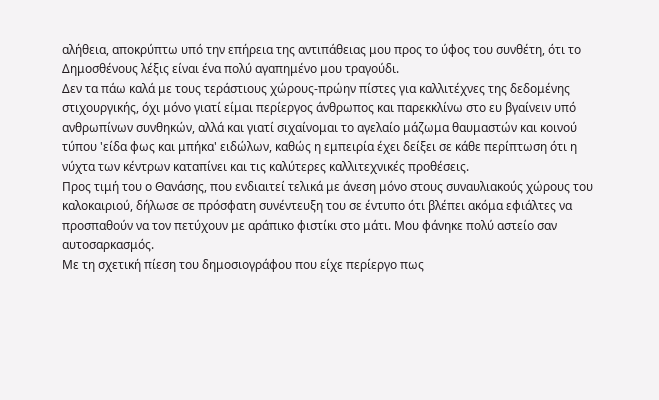αλήθεια, αποκρύπτω υπό την επήρεια της αντιπάθειας μου προς το ύφος του συνθέτη, ότι το Δημοσθένους λέξις είναι ένα πολύ αγαπημένο μου τραγούδι.
Δεν τα πάω καλά με τους τεράστιους χώρους-πρώην πίστες για καλλιτέχνες της δεδομένης στιχουργικής, όχι μόνο γιατί είμαι περίεργος άνθρωπος και παρεκκλίνω στο ευ βγαίνειν υπό ανθρωπίνων συνθηκών, αλλά και γιατί σιχαίνομαι το αγελαίο μάζωμα θαυμαστών και κοινού τύπου 'είδα φως και μπήκα' ειδώλων, καθώς η εμπειρία έχει δείξει σε κάθε περίπτωση ότι η νύχτα των κέντρων καταπίνει και τις καλύτερες καλλιτεχνικές προθέσεις.
Προς τιμή του ο Θανάσης, που ενδιαιτεί τελικά με άνεση μόνο στους συναυλιακούς χώρους του καλοκαιριού, δήλωσε σε πρόσφατη συνέντευξη του σε έντυπο ότι βλέπει ακόμα εφιάλτες να προσπαθούν να τον πετύχουν με αράπικο φιστίκι στο μάτι. Μου φάνηκε πολύ αστείο σαν αυτοσαρκασμός.
Με τη σχετική πίεση του δημοσιογράφου που είχε περίεργο πως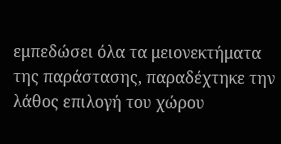εμπεδώσει όλα τα μειονεκτήματα της παράστασης, παραδέχτηκε την λάθος επιλογή του χώρου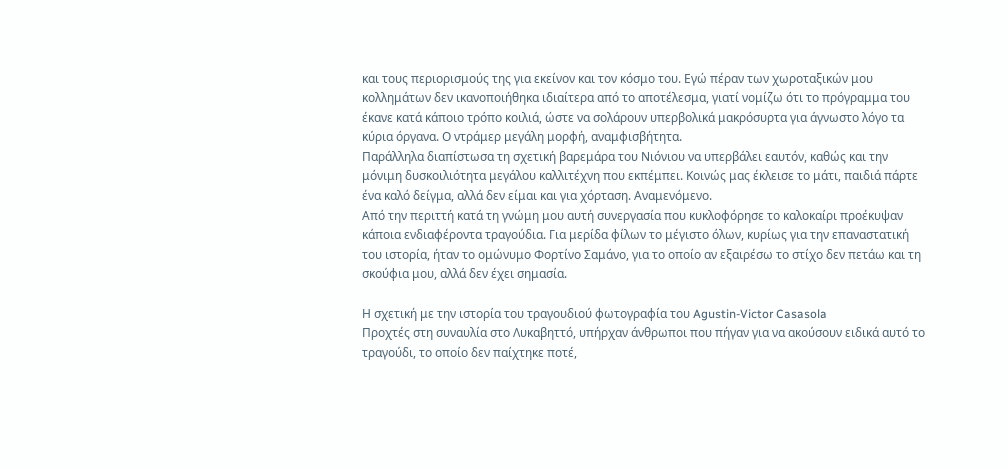και τους περιορισμούς της για εκείνον και τον κόσμο του. Εγώ πέραν των χωροταξικών μου κολλημάτων δεν ικανοποιήθηκα ιδιαίτερα από το αποτέλεσμα, γιατί νομίζω ότι το πρόγραμμα του έκανε κατά κάποιο τρόπο κοιλιά, ώστε να σολάρουν υπερβολικά μακρόσυρτα για άγνωστο λόγο τα κύρια όργανα. Ο ντράμερ μεγάλη μορφή, αναμφισβήτητα.
Παράλληλα διαπίστωσα τη σχετική βαρεμάρα του Νιόνιου να υπερβάλει εαυτόν, καθώς και την μόνιμη δυσκοιλιότητα μεγάλου καλλιτέχνη που εκπέμπει. Κοινώς μας έκλεισε το μάτι, παιδιά πάρτε ένα καλό δείγμα, αλλά δεν είμαι και για χόρταση. Αναμενόμενο.
Από την περιττή κατά τη γνώμη μου αυτή συνεργασία που κυκλοφόρησε το καλοκαίρι προέκυψαν κάποια ενδιαφέροντα τραγούδια. Για μερίδα φίλων το μέγιστο όλων, κυρίως για την επαναστατική του ιστορία, ήταν το ομώνυμο Φορτίνο Σαμάνο, για το οποίο αν εξαιρέσω το στίχο δεν πετάω και τη σκούφια μου, αλλά δεν έχει σημασία.

Η σχετική με την ιστορία του τραγουδιού φωτογραφία του Agustin-Victor Casasola
Προχτές στη συναυλία στο Λυκαβηττό, υπήρχαν άνθρωποι που πήγαν για να ακούσουν ειδικά αυτό το τραγούδι, το οποίο δεν παίχτηκε ποτέ,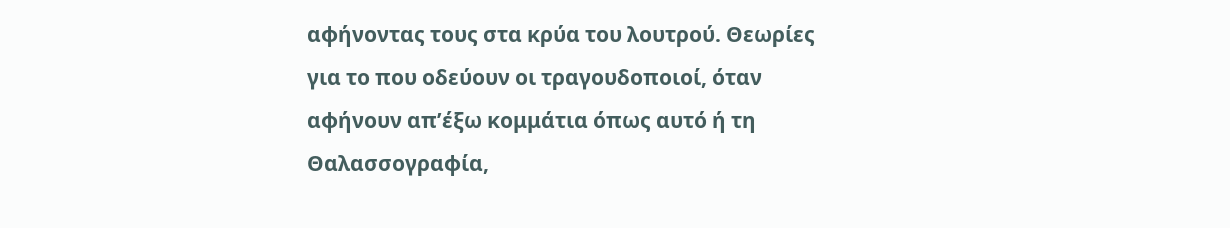αφήνοντας τους στα κρύα του λουτρού. Θεωρίες για το που οδεύουν οι τραγουδοποιοί, όταν αφήνουν απ’έξω κομμάτια όπως αυτό ή τη Θαλασσογραφία,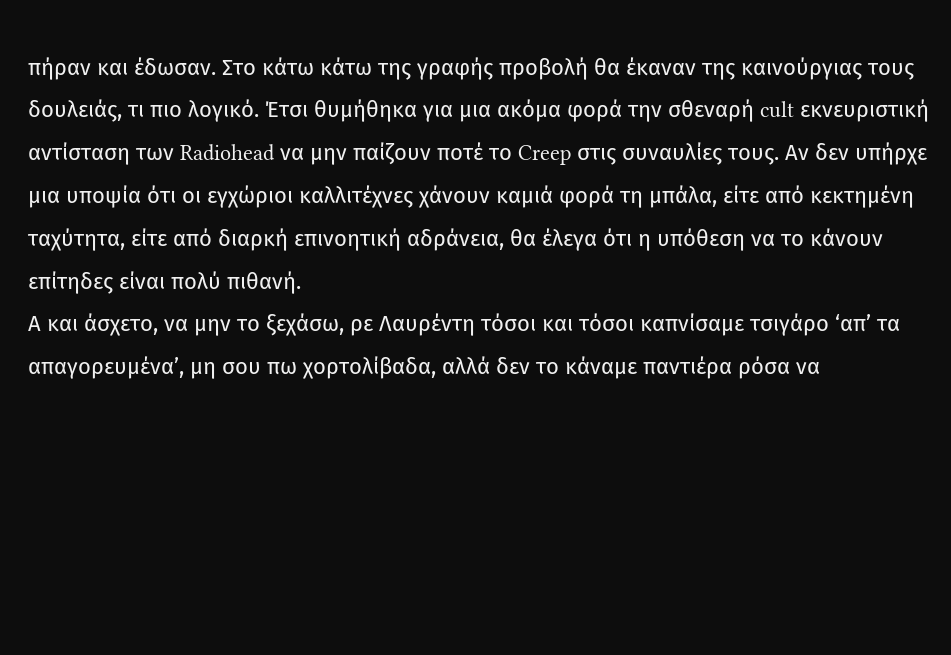πήραν και έδωσαν. Στο κάτω κάτω της γραφής προβολή θα έκαναν της καινούργιας τους δουλειάς, τι πιο λογικό. Έτσι θυμήθηκα για μια ακόμα φορά την σθεναρή cult εκνευριστική αντίσταση των Radiohead να μην παίζουν ποτέ το Creep στις συναυλίες τους. Αν δεν υπήρχε μια υποψία ότι οι εγχώριοι καλλιτέχνες χάνουν καμιά φορά τη μπάλα, είτε από κεκτημένη ταχύτητα, είτε από διαρκή επινοητική αδράνεια, θα έλεγα ότι η υπόθεση να το κάνουν επίτηδες είναι πολύ πιθανή.
Α και άσχετο, να μην το ξεχάσω, ρε Λαυρέντη τόσοι και τόσοι καπνίσαμε τσιγάρο ‘απ’ τα απαγορευμένα’, μη σου πω χορτολίβαδα, αλλά δεν το κάναμε παντιέρα ρόσα να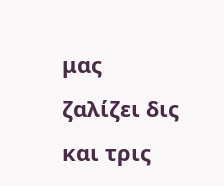μας ζαλίζει δις και τρις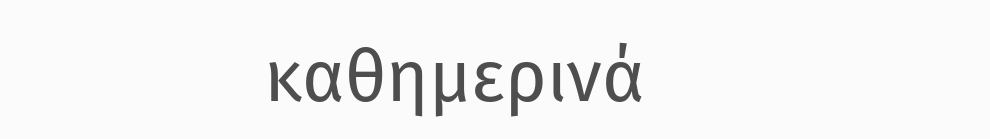καθημερινά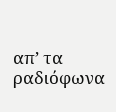απ’ τα ραδιόφωνα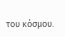του κόσμου.